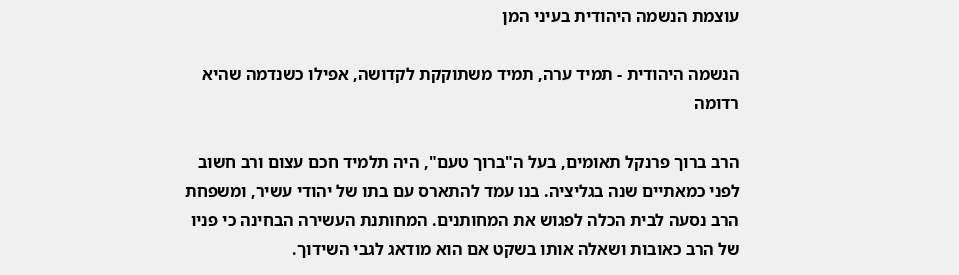עוצמת הנשמה היהודית בעיני המן

הנשמה היהודית - תמיד ערה, תמיד משתוקקת לקדושה, אפילו כשנדמה שהיא רדומה

הרב ברוך פרנקל תאומים, בעל ה"ברוך טעם", היה תלמיד חכם עצום ורב חשוב לפני כמאתיים שנה בגליציה. בנו עמד להתארס עם בתו של יהודי עשיר, ומשפחת הרב נסעה לבית הכלה לפגוש את המחותנים. המחותנת העשירה הבחינה כי פניו של הרב כאובות ושאלה אותו בשקט אם הוא מודאג לגבי השידוך.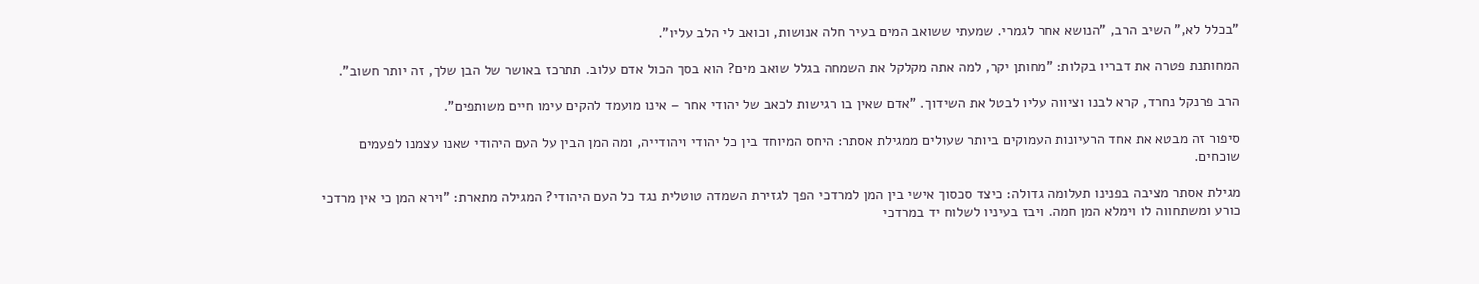"בכלל לא," השיב הרב, "הנושא אחר לגמרי. שמעתי ששואב המים בעיר חלה אנושות, וכואב לי הלב עליו".

המחותנת פטרה את דבריו בקלות: "מחותן יקר, למה אתה מקלקל את השמחה בגלל שואב מים? הוא בסך הכול אדם עלוב. תתרכז באושר של הבן שלך, זה יותר חשוב".

הרב פרנקל נחרד, קרא לבנו וציווה עליו לבטל את השידוך. "אדם שאין בו רגישות לכאב של יהודי אחר – אינו מועמד להקים עימו חיים משותפים".

סיפור זה מבטא את אחד הרעיונות העמוקים ביותר שעולים ממגילת אסתר: היחס המיוחד בין כל יהודי ויהודייה, ומה המן הבין על העם היהודי שאנו עצמנו לפעמים שוכחים.

מגילת אסתר מציבה בפנינו תעלומה גדולה: כיצד סכסוך אישי בין המן למרדכי הפך לגזירת השמדה טוטלית נגד כל העם היהודי? המגילה מתארת: "וירא המן כי אין מרדכי כורע ומשתחווה לו וימלא המן חמה. ויבז בעיניו לשלוח יד במרדכי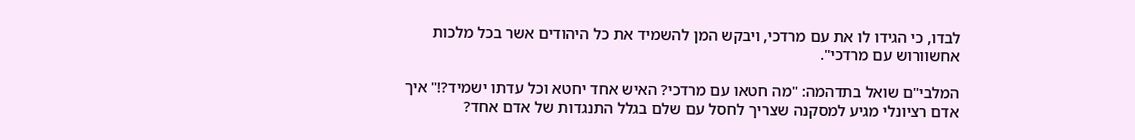לבדו, כי הגידו לו את עם מרדכי, ויבקש המן להשמיד את כל היהודים אשר בכל מלכות אחשוורוש עם מרדכי".

המלבי"ם שואל בתדהמה: "מה חטאו עם מרדכי? האיש אחד יחטא וכל עדתו ישמיד?!" איך אדם רציונלי מגיע למסקנה שצריך לחסל עם שלם בגלל התנגדות של אדם אחד?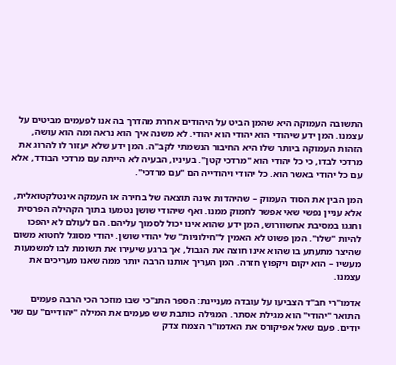התשובה העמוקה היא שהמן הביט על היהודים אחרת מהדרך בה אנו לפעמים מביטים על עצמנו. המן ידע שיהודי הוא יהודי הוא יהודי. לא משנה איך הוא נראה ומה הוא עושה, הזהות העמוקה ביותר שלו היא החיבור הנשמתי לקב"ה. המן ידע שלא יעזור לו להרוג את מרדכי לבדו, כי כל יהודי הוא "מרדכי קטן". בעיניו, הבעיה לא הייתה עם מרדכי הבודד, אלא עם כל יהודי באשר הוא. כל יהודי ויהודייה הם "עם מרדכי".

המן הבין את הסוד העמוק – שהיהדות אינה תוצאה של בחירה או העמקה אינטלקטואלית, אלא עניין נפשי שאי אפשר לחמוק ממנו. ואף שיהודי שושן נטמעו בתוך הקהילה הפרסית וחגגו במסיבת אחשוורוש, המן ידע שהוא אינו יכול לסמוך עליהם. הם לעולם לא יהפכו להיות "שלו". המן פשוט לא האמין ל"חילוניות" של יהודי שושן. יהודי מסוגל לחטוא משום שהיצר מתעתע בו שהוא אינו חוצה את הגבול, אך ברגע שיעירו את תשומת לבו למשמעות מעשיו – הוא יקום ויקפוץ חזרה. המן העריך אותנו הרבה יותר ממה שאנו מעריכים את עצמנו.

אדמו"רי חב"ד הצביעו על עובדה מעניינת: הספר התנ"כי שבו מוזכר הכי הרבה פעמים התואר "יהודי" הוא מגילת אסתר. המגילה כותבת שש פעמים את המילה "יהודיים" עם שני יודים. פעם שאל אפיקורס את האדמו"ר הצמח צדק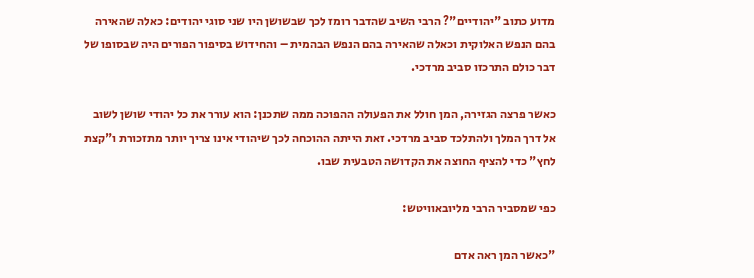מדוע כתוב "יהודיים"? הרבי השיב שהדבר רומז לכך שבשושן היו שני סוגי יהודים: כאלה שהאירה בהם הנפש האלוקית וכאלה שהאירה בהם הנפש הבהמית – והחידוש בסיפור הפורים היה שבסופו של דבר כולם התרכזו סביב מרדכי.

כאשר פרצה הגזירה, המן חולל את הפעולה ההפוכה ממה שתכנן: הוא עורר את כל יהודי שושן לשוב אל דרך המלך ולהתלכד סביב מרדכי. זאת הייתה ההוכחה לכך שיהודי אינו צריך יותר מתזכורת ו"קצת לחץ" כדי להציף החוצה את הקדושה הטבעית שבו.

כפי שמסביר הרבי מליובאוויטש:

"כאשר המן ראה אדם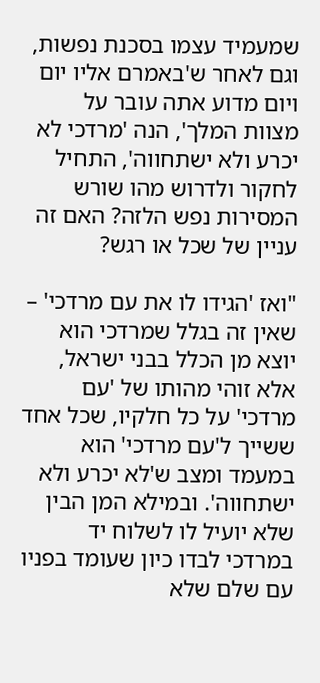שמעמיד עצמו בסכנת נפשות, וגם לאחר ש'באמרם אליו יום ויום מדוע אתה עובר על מצוות המלך', הנה 'מרדכי לא יכרע ולא ישתחווה', התחיל לחקור ולדרוש מהו שורש המסירות נפש הלזה? האם זה עניין של שכל או רגש?

"ואז 'הגידו לו את עם מרדכי' – שאין זה בגלל שמרדכי הוא יוצא מן הכלל בבני ישראל, אלא זוהי מהותו של 'עם מרדכי' על כל חלקיו, שכל אחד ששייך ל'עם מרדכי' הוא במעמד ומצב ש'לא יכרע ולא ישתחווה'. ובמילא המן הבין שלא יועיל לו לשלוח יד במרדכי לבדו כיון שעומד בפניו עם שלם שלא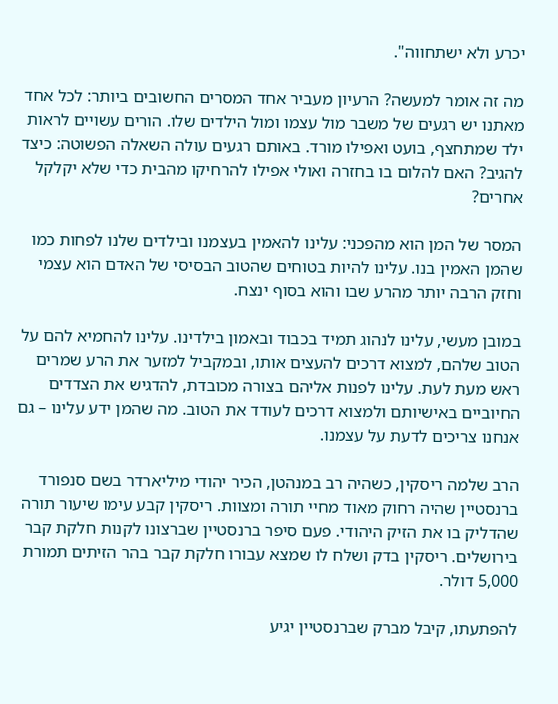יכרע ולא ישתחווה".

מה זה אומר למעשה? הרעיון מעביר אחד המסרים החשובים ביותר: לכל אחד מאתנו יש רגעים של משבר מול עצמו ומול הילדים שלו. הורים עשויים לראות ילד שמתחצף, בועט ואפילו מורד. באותם רגעים עולה השאלה הפשוטה: כיצד להגיב? האם להלום בו בחזרה ואולי אפילו להרחיקו מהבית כדי שלא יקלקל אחרים?

המסר של המן הוא מהפכני: עלינו להאמין בעצמנו ובילדים שלנו לפחות כמו שהמן האמין בנו. עלינו להיות בטוחים שהטוב הבסיסי של האדם הוא עצמי וחזק הרבה יותר מהרע שבו והוא בסוף ינצח.

במובן מעשי, עלינו לנהוג תמיד בכבוד ובאמון בילדינו. עלינו להחמיא להם על הטוב שלהם, למצוא דרכים להעצים אותו, ובמקביל למזער את הרע שמרים ראש מעת לעת. עלינו לפנות אליהם בצורה מכובדת, להדגיש את הצדדים החיוביים באישיותם ולמצוא דרכים לעודד את הטוב. מה שהמן ידע עלינו – גם אנחנו צריכים לדעת על עצמנו.

הרב שלמה ריסקין, כשהיה רב במנהטן, הכיר יהודי מיליארדר בשם סנפורד ברנסטיין שהיה רחוק מאוד מחיי תורה ומצוות. ריסקין קבע עימו שיעור תורה שהדליק בו את הזיק היהודי. פעם סיפר ברנסטיין שברצונו לקנות חלקת קבר בירושלים. ריסקין בדק ושלח לו שמצא עבורו חלקת קבר בהר הזיתים תמורת 5,000 דולר.

להפתעתו, קיבל מברק שברנסטיין יגיע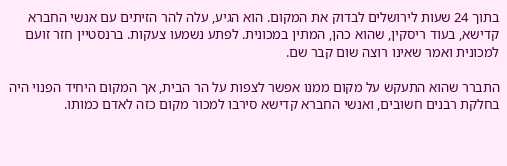בתוך 24 שעות לירושלים לבדוק את המקום. הוא הגיע, עלה להר הזיתים עם אנשי החברא קדישא, בעוד ריסקין, שהוא כהן, המתין במכונית. לפתע נשמעו צעקות. ברנסטיין חזר זועם למכונית ואמר שאינו רוצה שום קבר שם.

התברר שהוא התעקש על מקום ממנו אפשר לצפות על הר הבית, אך המקום היחיד הפנוי היה בחלקת רבנים חשובים, ואנשי החברא קדישא סירבו למכור מקום כזה לאדם כמותו.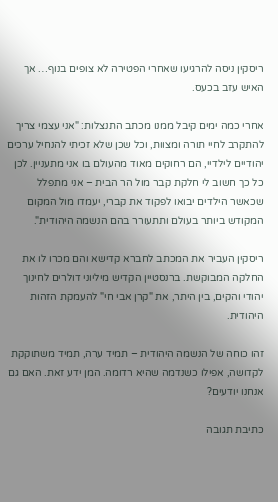ריסקין ניסה להרגיעו שאחרי הפטירה לא צופים בנוף… אך האיש עזב בכעס.

אחרי כמה ימים קיבל ממנו מכתב התנצלות: "אני עצמי צריך להתקרב לחיי תורה ומצוות, וכל שכן שלא זכיתי להנחיל ערכים יהודיים לילדיי, הם רחוקים מאוד מהעולם בו אני מתעניין. לכן כל כך חשוב לי חלקת קבר מול הר הבית – אני מתפלל שכאשר הילדים יבואו לפקוד את קברי, יעמדו מול המקום המקודש ביותר בעולם ותתעורר בהם הנשמה היהודית".

ריסקין העביר את המכתב לחברא קדישא והם מכרו לו את החלקה המבוקשת. ברנסטיין הקדיש מיליוני דולרים לחינוך יהודי והקים, בין היתר, את "קרן אבי חי" להעמקת הזהות היהודית.

זהו כוחה של הנשמה היהודית – תמיד ערה, תמיד משתוקקת לקדושה, אפילו כשנדמה שהיא רדומה. המן ידע זאת. האם גם אנחנו יודעים?

כתיבת תגובה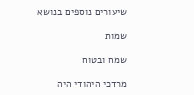שיעורים נוספים בנושא

שמות

שמח ובטוח

מרדכי היהודי היה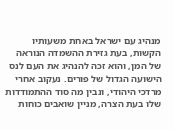מנהיג עם ישראל באחת משעותיו הקשות, בעת גזירת ההשמדה הנוראה של המן, והוא זכה להנהיג את העם לנס הישועה הגדול של פורים. נעקוב אחרי מרדכי היהודי, ונבין מה סוד ההתמודדות שלו בעת הצרה, מניין שואבים כוחות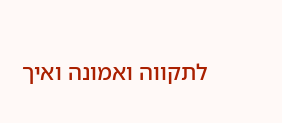לתקווה ואמונה ואיך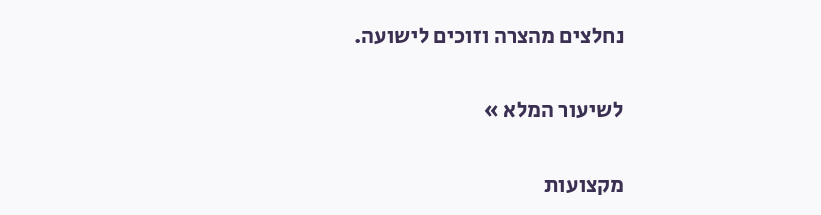נחלצים מהצרה וזוכים לישועה.

לשיעור המלא »

מקצועות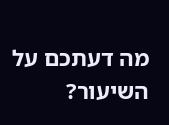מה דעתכם על השיעור?